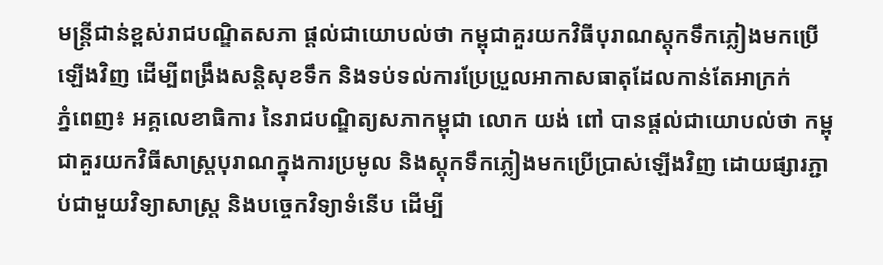មន្ត្រីជាន់ខ្ពស់រាជបណ្ឌិតសភា ផ្តល់ជាយោបល់ថា កម្ពុជាគួរយកវិធីបុរាណស្តុកទឹកភ្លៀងមកប្រើឡើងវិញ ដើម្បីពង្រឹងសន្តិសុខទឹក និងទប់ទល់ការប្រែប្រួលអាកាសធាតុដែលកាន់តែអាក្រក់
ភ្នំពេញ៖ អគ្គលេខាធិការ នៃរាជបណ្ឌិត្យសភាកម្ពុជា លោក យង់ ពៅ បានផ្តល់ជាយោបល់ថា កម្ពុជាគួរយកវិធីសាស្ត្របុរាណក្នុងការប្រមូល និងស្តុកទឹកភ្លៀងមកប្រើប្រាស់ឡើងវិញ ដោយផ្សារភ្ជាប់ជាមួយវិទ្យាសាស្ត្រ និងបច្ចេកវិទ្យាទំនើប ដើម្បី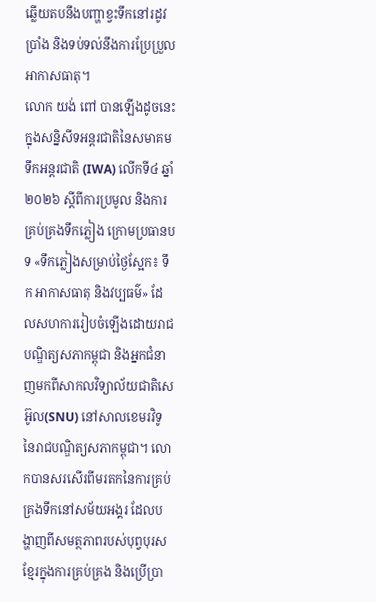ឆ្លើយតបនឹងបញ្ហាខ្វះទឹកនៅរដូវប្រាំង និងទប់ទល់នឹងការប្រែប្រួលអាកាសធាតុ។
លោក យង់ ពៅ បានឡើងដូចនេះ ក្នុងសន្និសីទអន្តរជាតិនៃសមាគមទឹកអន្ដរជាតិ (IWA) លើកទី៤ ឆ្នាំ២០២៦ ស្ដីពីការប្រមូល និងការគ្រប់គ្រងទឹកភ្លៀង ក្រោមប្រធានបទ «ទឹកភ្លៀងសម្រាប់ថ្ងៃស្អែក៖ ទឹក អាកាសធាតុ និងវប្បធម៌» ដែលសហការរៀបចំឡើងដោយរាជបណ្ឌិត្យសភាកម្ពុជា និងអ្នកជំនាញមកពីសាកលវិទ្យាល័យជាតិសេអ៊ូល(SNU) នៅសាលខេមរវិទូ នៃរាជបណ្ឌិត្យសភាកម្ពុជា។ លោកបានសរសើរពីមរតកនៃការគ្រប់គ្រងទឹកនៅសម័យអង្គរ ដែលបង្ហាញពីសមត្ថភាពរបស់បុព្វបុរសខ្មែរក្នុងការគ្រប់គ្រង និងប្រើប្រា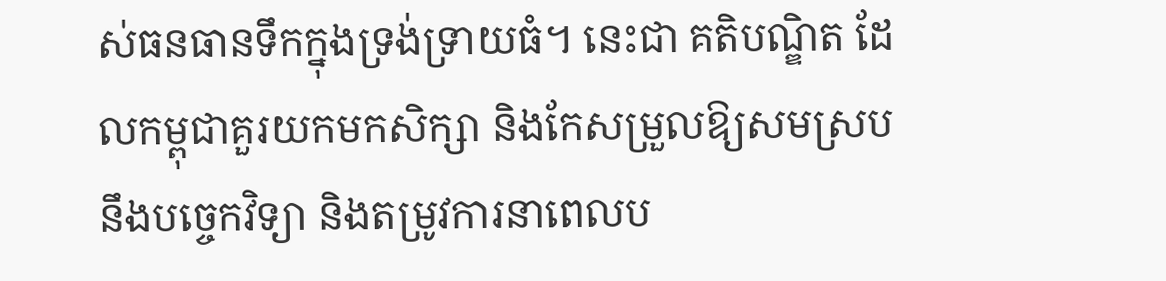ស់ធនធានទឹកក្នុងទ្រង់ទ្រាយធំ។ នេះជា គតិបណ្ឌិត ដែលកម្ពុជាគួរយកមកសិក្សា និងកែសម្រួលឱ្យសមស្របនឹងបច្ចេកវិទ្យា និងតម្រូវការនាពេលប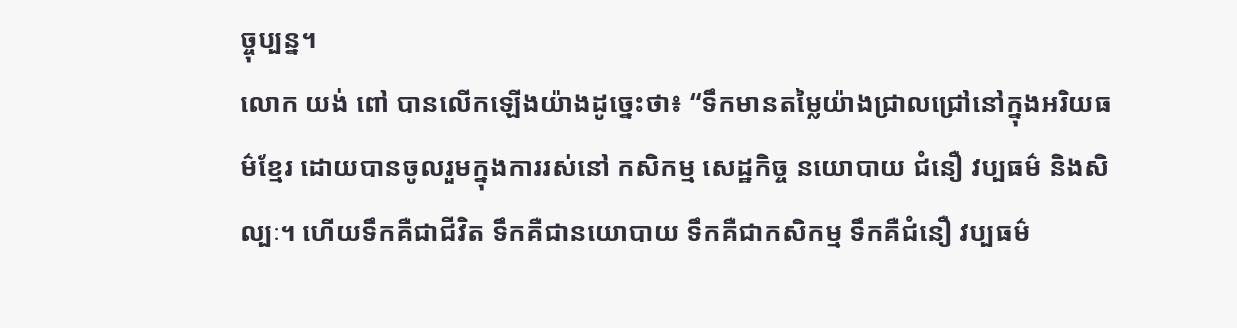ច្ចុប្បន្ន។
លោក យង់ ពៅ បានលើកឡើងយ៉ាងដូច្នេះថា៖ “ទឹកមានតម្លៃយ៉ាងជ្រាលជ្រៅនៅក្នុងអរិយធម៌ខ្មែរ ដោយបានចូលរួមក្នុងការរស់នៅ កសិកម្ម សេដ្ឋកិច្ច នយោបាយ ជំនឿ វប្បធម៌ និងសិល្បៈ។ ហើយទឹកគឺជាជីវិត ទឹកគឺជានយោបាយ ទឹកគឺជាកសិកម្ម ទឹកគឺជំនឿ វប្បធម៌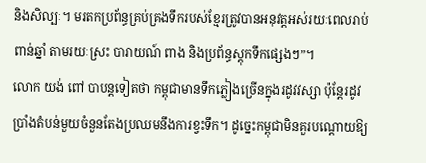និងសិល្បៈ។ មរតកប្រព័ន្ធគ្រប់គ្រងទឹករបស់ខ្មែរត្រូវបានអនុវត្តអស់រយៈពេលរាប់ពាន់ឆ្នាំ តាមរយៈស្រះ បារាយណ៍ ពាង និងប្រព័ន្ធស្តុកទឹកផ្សេងៗ”។
លោក យង់ ពៅ បាបន្តទៀតថា កម្ពុជាមានទឹកភ្លៀងច្រើនក្នុងរដូវវស្សា ប៉ុន្តែរដូវប្រាំងតំបន់មួយចំនួនតែងប្រឈមនឹងការខ្វះទឹក។ ដូច្នេះកម្ពុជាមិនគួរបណ្តោយឱ្យ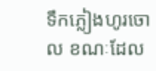ទឹកភ្លៀងហូរចោល ខណៈដែល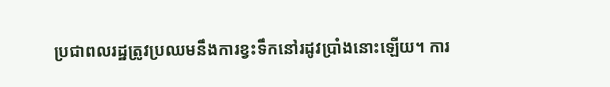ប្រជាពលរដ្ឋត្រូវប្រឈមនឹងការខ្វះទឹកនៅរដូវប្រាំងនោះឡើយ។ ការ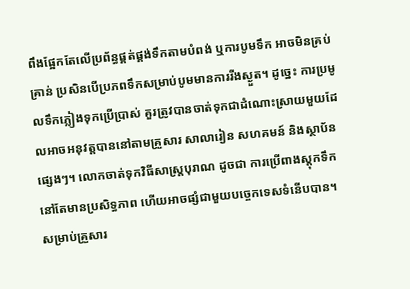ពឹងផ្អែកតែលើប្រព័ន្ធផ្គត់ផ្គង់ទឹកតាមបំពង់ ឬការបូមទឹក អាចមិនគ្រប់គ្រាន់ ប្រសិនបើប្រភពទឹកសម្រាប់បូមមានការរីងស្ងួត។ ដូច្នេះ ការប្រមូលទឹកភ្លៀងទុកប្រើប្រាស់ គួរត្រូវបានចាត់ទុកជាដំណោះស្រាយមួយដែលអាចអនុវត្តបាននៅតាមគ្រួសារ សាលារៀន សហគមន៍ និងស្ថាប័នផ្សេងៗ។ លោកចាត់ទុកវិធីសាស្ត្របុរាណ ដូចជា ការប្រើពាងស្តុកទឹក នៅតែមានប្រសិទ្ធភាព ហើយអាចផ្សំជាមួយបច្ចេកទេសទំនើបបាន។ សម្រាប់គ្រួសារ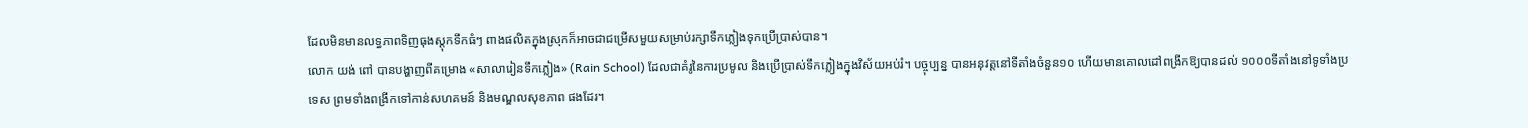ដែលមិនមានលទ្ធភាពទិញធុងស្តុកទឹកធំៗ ពាងផលិតក្នុងស្រុកក៏អាចជាជម្រើសមួយសម្រាប់រក្សាទឹកភ្លៀងទុកប្រើប្រាស់បាន។
លោក យង់ ពៅ បានបង្ហាញពីគម្រោង «សាលារៀនទឹកភ្លៀង» (Rain School) ដែលជាគំរូនៃការប្រមូល និងប្រើប្រាស់ទឹកភ្លៀងក្នុងវិស័យអប់រំ។ បច្ចុប្បន្ន បានអនុវត្តនៅទីតាំងចំនួន១០ ហើយមានគោលដៅពង្រីកឱ្យបានដល់ ១០០០ទីតាំងនៅទូទាំងប្រទេស ព្រមទាំងពង្រីកទៅកាន់សហគមន៍ និងមណ្ឌលសុខភាព ផងដែរ។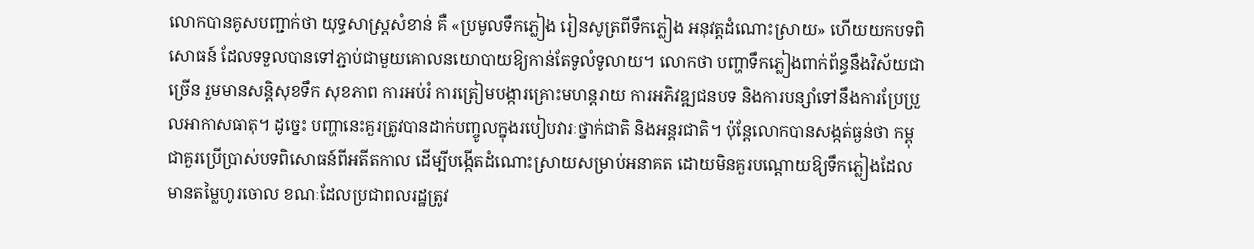លោកបានគូសបញ្ជាក់ថា យុទ្ធសាស្ត្រសំខាន់ គឺ «ប្រមូលទឹកភ្លៀង រៀនសូត្រពីទឹកភ្លៀង អនុវត្តដំណោះស្រាយ» ហើយយកបទពិសោធន៍ ដែលទទួលបានទៅភ្ជាប់ជាមួយគោលនយោបាយឱ្យកាន់តែទូលំទូលាយ។ លោកថា បញ្ហាទឹកភ្លៀងពាក់ព័ន្ធនឹងវិស័យជាច្រើន រួមមានសន្តិសុខទឹក សុខភាព ការអប់រំ ការត្រៀមបង្ការគ្រោះមហន្តរាយ ការអភិវឌ្ឍជនបទ និងការបន្សាំទៅនឹងការប្រែប្រួលអាកាសធាតុ។ ដូច្នេះ បញ្ហានេះគួរត្រូវបានដាក់បញ្ចូលក្នុងរបៀបវារៈថ្នាក់ជាតិ និងអន្តរជាតិ។ ប៉ុន្តែលោកបានសង្កត់ធ្ងន់ថា កម្ពុជាគួរប្រើប្រាស់បទពិសោធន៍ពីអតីតកាល ដើម្បីបង្កើតដំណោះស្រាយសម្រាប់អនាគត ដោយមិនគួរបណ្តោយឱ្យទឹកភ្លៀងដែលមានតម្លៃហូរចោល ខណៈដែលប្រជាពលរដ្ឋត្រូវ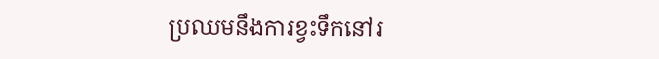ប្រឈមនឹងការខ្វះទឹកនៅរ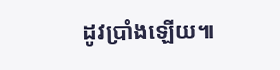ដូវប្រាំងឡើយ៕